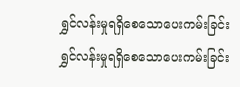ရွှင်လန်းမှုရရှိစေသောပေးကမ်းခြင်း
ရွှင်လန်းမှုရရှိစေသောပေးကမ်းခြင်း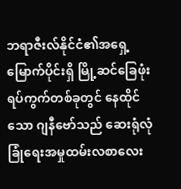ဘရာဇီးလ်နိုင်ငံ၏အရှေ့မြောက်ပိုင်းရှိ မြို့ဆင်ခြေဖုံးရပ်ကွက်တစ်ခုတွင် နေထိုင်သော ဂျနီဗော်သည် ဆေးရုံလုံခြုံရေးအမှုထမ်းလစာလေး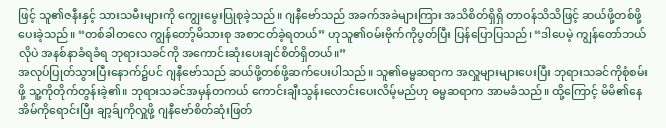ဖြင့် သူ၏ဇနီးနှင့် သားသမီးများကို ကျွေးမွေးပြုစုခဲ့သည်။ ဂျနီဗော်သည် အခက်အခဲများကြား အသိစိတ်ရှိရှိ တာဝန်သိသိဖြင့် ဆယ်ဖို့တစ်ဖို့ပေးခဲ့သည်။ “တစ်ခါတလေ ကျွန်တော့်မိသားစု အစာငတ်ခဲ့ရတယ်” ဟုသူ၏ဝမ်းဗိုက်ကိုပွတ်ပြီး ပြန်ပြောပြသည်၊ “ဒါပေမဲ့ ကျွန်တော်ဘယ်လိုပဲ အနစ်နာခံရခံရ ဘုရားသခင်ကို အကောင်းဆုံးပေးချင်စိတ်ရှိတယ်။”
အလုပ်ပြုတ်သွားပြီးနောက်၌ပင် ဂျနီဗော်သည် ဆယ်ဖို့တစ်ဖို့ဆက်ပေးပါသည်။ သူ၏ဓမ္မဆရာက အလှူများများပေးပြီး ဘုရားသခင်ကိုစုံစမ်းဖို့ သူ့ကိုတိုက်တွန်းခဲ့၏။ ဘုရားသခင်အမှန်တကယ် ကောင်းချီးသွန်းလောင်းပေးလိမ့်မည်ဟု ဓမ္မဆရာက အာမခံသည်။ ထို့ကြောင့် မိမိ၏နေအိမ်ကိုရောင်းပြီး ချာ့ခ်ျကိုလှူဖို့ ဂျနီဗော်စိတ်ဆုံးဖြတ်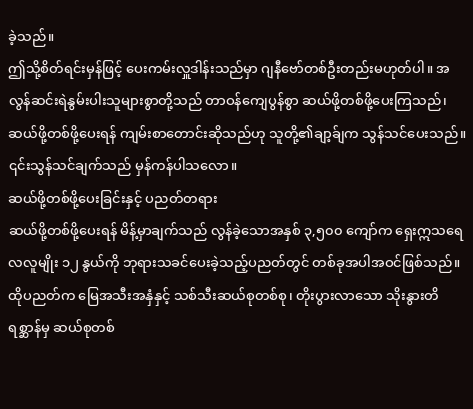ခဲ့သည်။
ဤသို့စိတ်ရင်းမှန်ဖြင့် ပေးကမ်းလှူဒါန်းသည်မှာ ဂျနီဗော်တစ်ဦးတည်းမဟုတ်ပါ။ အလွန်ဆင်းရဲနွမ်းပါးသူများစွာတို့သည် တာဝန်ကျေပွန်စွာ ဆယ်ဖို့တစ်ဖို့ပေးကြသည်၊ ဆယ်ဖို့တစ်ဖို့ပေးရန် ကျမ်းစာတောင်းဆိုသည်ဟု သူတို့၏ချာ့ခ်ျက သွန်သင်ပေးသည်။ ၎င်းသွန်သင်ချက်သည် မှန်ကန်ပါသလော။
ဆယ်ဖို့တစ်ဖို့ပေးခြင်းနှင့် ပညတ်တရား
ဆယ်ဖို့တစ်ဖို့ပေးရန် မိန့်မှာချက်သည် လွန်ခဲ့သောအနှစ် ၃,၅၀၀ ကျော်က ရှေးဣသရေလလူမျိုး ၁၂ နွယ်ကို ဘုရားသခင်ပေးခဲ့သည့်ပညတ်တွင် တစ်ခုအပါအဝင်ဖြစ်သည်။ ထိုပညတ်က မြေအသီးအနှံနှင့် သစ်သီးဆယ်စုတစ်စု၊ တိုးပွားလာသော သိုးနွားတိရစ္ဆာန်မှ ဆယ်စုတစ်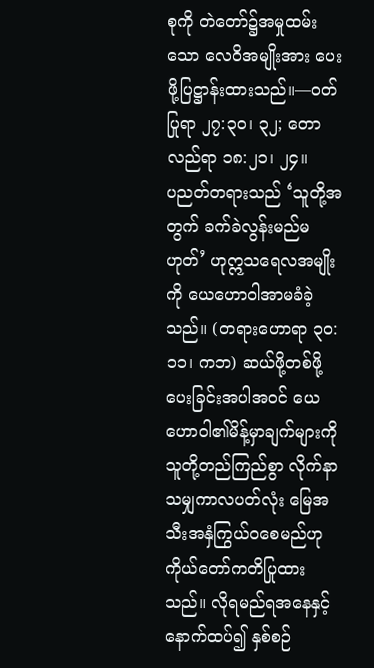စုကို တဲတော်၌အမှုထမ်းသော လေဝိအမျိုးအား ပေးဖို့ပြဋ္ဌာန်းထားသည်။—ဝတ်ပြုရာ ၂၇:၃၀၊ ၃၂; တောလည်ရာ ၁၈:၂၁၊ ၂၄။
ပညတ်တရားသည် ‘သူတို့အတွက် ခက်ခဲလွန်းမည်မဟုတ်’ ဟုဣသရေလအမျိုးကို ယေဟောဝါအာမခံခဲ့သည်။ (တရားဟောရာ ၃၀:၁၁၊ ကဘ) ဆယ်ဖို့တစ်ဖို့ပေးခြင်းအပါအဝင် ယေဟောဝါ၏မိန့်မှာချက်များကို သူတို့တည်ကြည်စွာ လိုက်နာသမျှကာလပတ်လုံး မြေအသီးအနှံကြွယ်ဝစေမည်ဟု ကိုယ်တော်ကတိပြုထားသည်။ လိုရမည်ရအနေနှင့် နောက်ထပ်၍ နှစ်စဉ်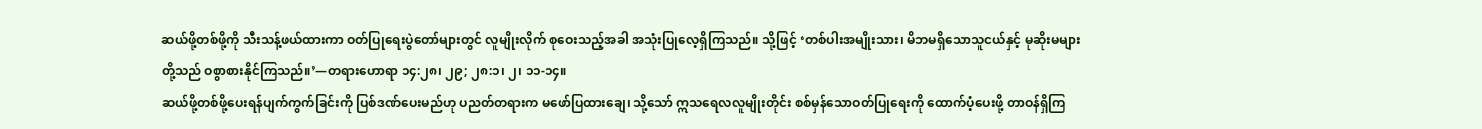ဆယ်ဖို့တစ်ဖို့ကို သီးသန့်ဖယ်ထားကာ ဝတ်ပြုရေးပွဲတော်များတွင် လူမျိုးလိုက် စုဝေးသည့်အခါ အသုံးပြုလေ့ရှိကြသည်။ သို့ဖြင့် ‘တစ်ပါးအမျိုးသား၊ မိဘမရှိသောသူငယ်နှင့် မုဆိုးမများတို့သည် ဝစွာစားနိုင်ကြသည်။’—တရားဟောရာ ၁၄:၂၈၊ ၂၉; ၂၈:၁၊ ၂၊ ၁၁-၁၄။
ဆယ်ဖို့တစ်ဖို့ပေးရန်ပျက်ကွက်ခြင်းကို ပြစ်ဒဏ်ပေးမည်ဟု ပညတ်တရားက မဖော်ပြထားချေ၊ သို့သော် ဣသရေလလူမျိုးတိုင်း စစ်မှန်သောဝတ်ပြုရေးကို ထောက်ပံ့ပေးဖို့ တာဝန်ရှိကြ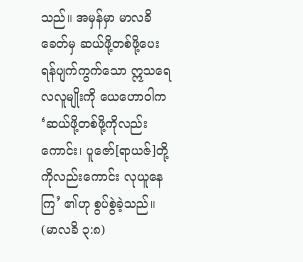သည်။ အမှန်မှာ မာလခိခေတ်မှ ဆယ်ဖို့တစ်ဖို့ပေးရန်ပျက်ကွက်သော ဣသရေလလူမျိုးကို ယေဟောဝါက ‘ဆယ်ဖို့တစ်ဖို့ကိုလည်းကောင်း၊ ပူဇော်[ရာယဇ်]တို့ကိုလည်းကောင်း လုယူနေကြ’ ၏ဟု စွပ်စွဲခဲ့သည်။ (မာလခိ ၃:၈)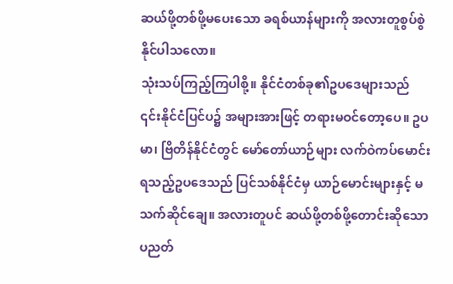ဆယ်ဖို့တစ်ဖို့မပေးသော ခရစ်ယာန်များကို အလားတူစွပ်စွဲနိုင်ပါသလော။
သုံးသပ်ကြည့်ကြပါစို့။ နိုင်ငံတစ်ခု၏ဥပဒေများသည် ၎င်းနိုင်ငံပြင်ပ၌ အများအားဖြင့် တရားမဝင်တော့ပေ။ ဥပမာ၊ ဗြိတိန်နိုင်ငံတွင် မော်တော်ယာဉ်များ လက်ဝဲကပ်မောင်းရသည့်ဥပဒေသည် ပြင်သစ်နိုင်ငံမှ ယာဉ်မောင်းများနှင့် မသက်ဆိုင်ချေ။ အလားတူပင် ဆယ်ဖို့တစ်ဖို့တောင်းဆိုသော ပညတ်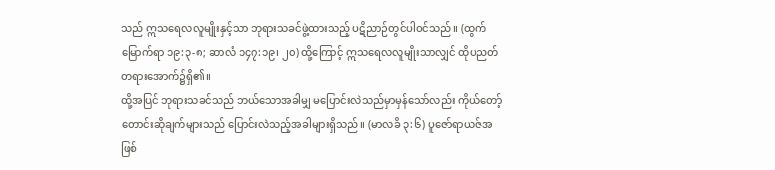သည် ဣသရေလလူမျိုးနှင့်သာ ဘုရားသခင်ဖွဲ့ထားသည့် ပဋိညာဉ်တွင်ပါဝင်သည်။ (ထွက်မြောက်ရာ ၁၉:၃-၈; ဆာလံ ၁၄၇:၁၉၊ ၂၀) ထို့ကြောင့် ဣသရေလလူမျိုးသာလျှင် ထိုပညတ်တရားအောက်၌ရှိ၏။
ထို့အပြင် ဘုရားသခင်သည် ဘယ်သောအခါမျှ မပြောင်းလဲသည်မှာမှန်သော်လည်း ကိုယ်တော့်တောင်းဆိုချက်များသည် ပြောင်းလဲသည့်အခါများရှိသည်။ (မာလခိ ၃:၆) ပူဇော်ရာယဇ်အဖြစ်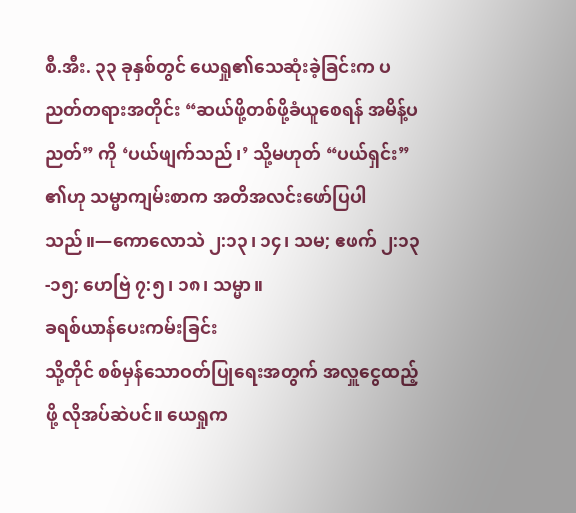စီ.အီး. ၃၃ ခုနှစ်တွင် ယေရှု၏သေဆုံးခဲ့ခြင်းက ပညတ်တရားအတိုင်း “ဆယ်ဖို့တစ်ဖို့ခံယူစေရန် အမိန့်ပညတ်” ကို ‘ပယ်ဖျက်သည်၊’ သို့မဟုတ် “ပယ်ရှင်း” ၏ဟု သမ္မာကျမ်းစာက အတိအလင်းဖော်ပြပါသည်။—ကောလောသဲ ၂:၁၃၊ ၁၄၊ သမ; ဧဖက် ၂:၁၃-၁၅; ဟေဗြဲ ၇:၅၊ ၁၈၊ သမ္မာ။
ခရစ်ယာန်ပေးကမ်းခြင်း
သို့တိုင် စစ်မှန်သောဝတ်ပြုရေးအတွက် အလှူငွေထည့်ဖို့ လိုအပ်ဆဲပင်။ ယေရှုက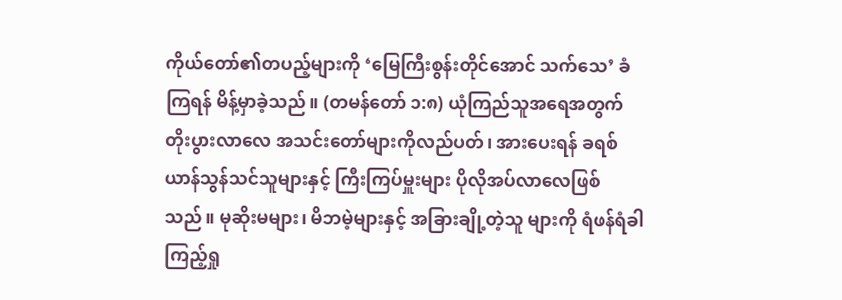ကိုယ်တော်၏တပည့်များကို ‘မြေကြီးစွန်းတိုင်အောင် သက်သေ’ ခံကြရန် မိန့်မှာခဲ့သည်။ (တမန်တော် ၁:၈) ယုံကြည်သူအရေအတွက် တိုးပွားလာလေ အသင်းတော်များကိုလည်ပတ်၊ အားပေးရန် ခရစ်ယာန်သွန်သင်သူများနှင့် ကြီးကြပ်မှူးများ ပိုလိုအပ်လာလေဖြစ်သည်။ မုဆိုးမများ၊ မိဘမဲ့များနှင့် အခြားချို့တဲ့သူ များကို ရံဖန်ရံခါကြည့်ရှု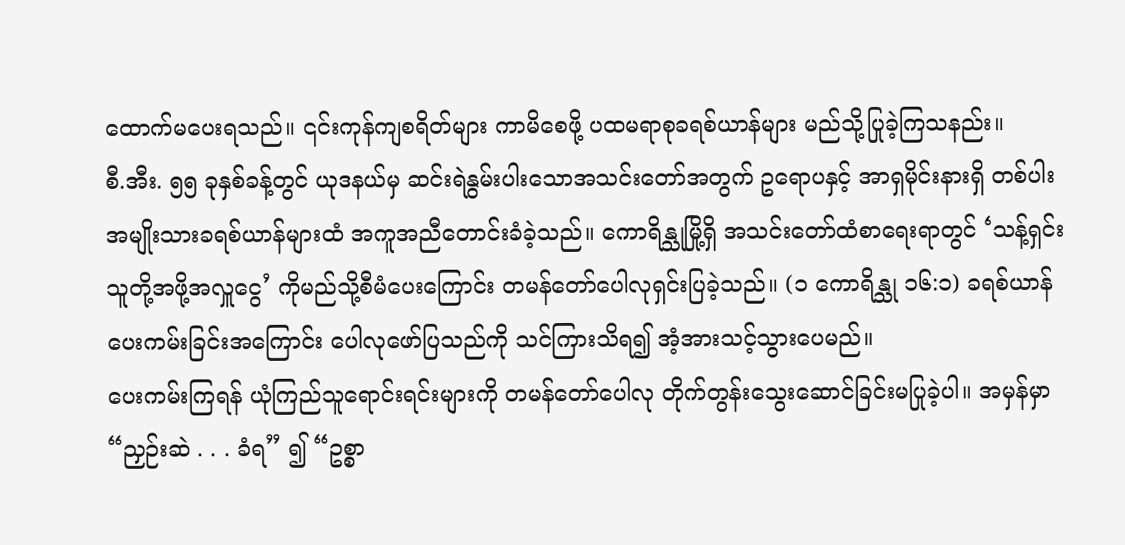ထောက်မပေးရသည်။ ၎င်းကုန်ကျစရိတ်များ ကာမိစေဖို့ ပထမရာစုခရစ်ယာန်များ မည်သို့ပြုခဲ့ကြသနည်း။
စီ.အီး. ၅၅ ခုနှစ်ခန့်တွင် ယုဒနယ်မှ ဆင်းရဲနွမ်းပါးသောအသင်းတော်အတွက် ဥရောပနှင့် အာရှမိုင်းနားရှိ တစ်ပါးအမျိုးသားခရစ်ယာန်များထံ အကူအညီတောင်းခံခဲ့သည်။ ကောရိန္သုမြို့ရှိ အသင်းတော်ထံစာရေးရာတွင် ‘သန့်ရှင်းသူတို့အဖို့အလှူငွေ’ ကိုမည်သို့စီမံပေးကြောင်း တမန်တော်ပေါလုရှင်းပြခဲ့သည်။ (၁ ကောရိန္သု ၁၆:၁) ခရစ်ယာန်ပေးကမ်းခြင်းအကြောင်း ပေါလုဖော်ပြသည်ကို သင်ကြားသိရ၍ အံ့အားသင့်သွားပေမည်။
ပေးကမ်းကြရန် ယုံကြည်သူရောင်းရင်းများကို တမန်တော်ပေါလု တိုက်တွန်းသွေးဆောင်ခြင်းမပြုခဲ့ပါ။ အမှန်မှာ “ညှဉ်းဆဲ . . . ခံရ” ၍ “ဥစ္စာ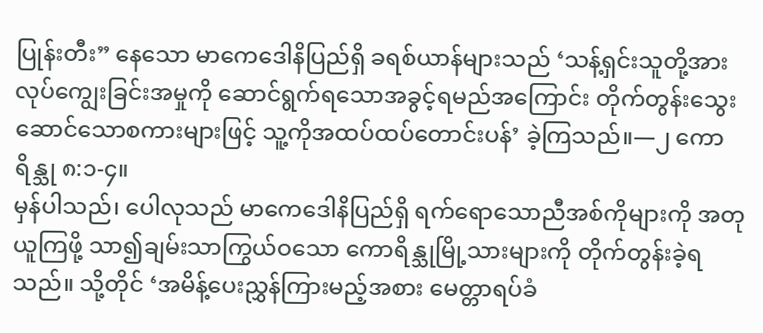ပြုန်းတီး” နေသော မာကေဒေါနိပြည်ရှိ ခရစ်ယာန်များသည် ‘သန့်ရှင်းသူတို့အား လုပ်ကျွေးခြင်းအမှုကို ဆောင်ရွက်ရသောအခွင့်ရမည်အကြောင်း တိုက်တွန်းသွေးဆောင်သောစကားများဖြင့် သူ့ကိုအထပ်ထပ်တောင်းပန်’ ခဲ့ကြသည်။—၂ ကောရိန္သု ၈:၁-၄။
မှန်ပါသည်၊ ပေါလုသည် မာကေဒေါနိပြည်ရှိ ရက်ရောသောညီအစ်ကိုများကို အတုယူကြဖို့ သာ၍ချမ်းသာကြွယ်ဝသော ကောရိန္သုမြို့သားများကို တိုက်တွန်းခဲ့ရသည်။ သို့တိုင် ‘အမိန့်ပေးညွှန်ကြားမည့်အစား မေတ္တာရပ်ခံ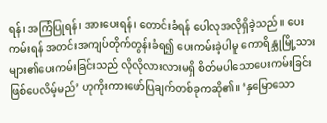ရန်၊ အကြံပြုရန်၊ အားပေးရန်၊ တောင်းခံရန် ပေါလုအလိုရှိခဲ့သည်။ ပေးကမ်းရန် အတင်းအကျပ်တိုက်တွန်းခံရ၍ ပေးကမ်းခဲ့ပါမူ ကောရိန္သုမြို့သားများ၏ပေးကမ်းခြင်းသည် လိုလိုလားလားမရှိ စိတ်မပါသောပေးကမ်းခြင်းဖြစ်ပေလိမ့်မည်’ ဟုကိုးကားဖော်ပြချက်တစ်ခုကဆို၏။ ‘နှမြောသော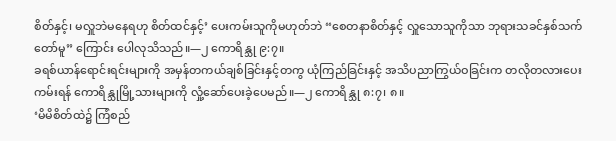စိတ်နှင့်၊ မလှူဘဲမနေရဟု စိတ်ထင်နှင့်’ ပေးကမ်းသူကိုမဟုတ်ဘဲ “စေတနာစိတ်နှင့် လှူသောသူကိုသာ ဘုရားသခင်နှစ်သက်တော်မူ” ကြောင်း ပေါလုသိသည်။—၂ ကောရိန္သု ၉:၇။
ခရစ်ယာန်ရောင်းရင်းများကို အမှန်တကယ်ချစ်ခြင်းနှင့်တကွ ယုံကြည်ခြင်းနှင့် အသိပညာကြွယ်ဝခြင်းက တလိုတလားပေးကမ်းရန် ကောရိန္သုမြို့သားများကို လှုံ့ဆော်ပေးခဲ့ပေမည်။—၂ ကောရိန္သု ၈:၇၊ ၈။
‘မိမိစိတ်ထဲ၌ ကြံစည်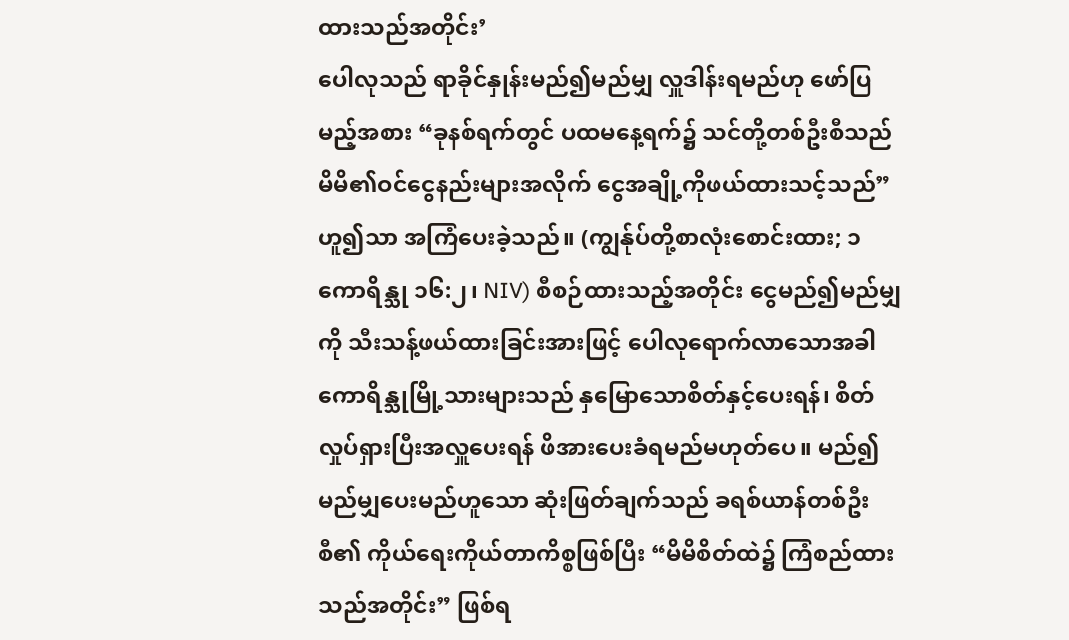ထားသည်အတိုင်း’
ပေါလုသည် ရာခိုင်နှုန်းမည်၍မည်မျှ လှူဒါန်းရမည်ဟု ဖော်ပြမည့်အစား “ခုနစ်ရက်တွင် ပထမနေ့ရက်၌ သင်တို့တစ်ဦးစီသည် မိမိ၏ဝင်ငွေနည်းများအလိုက် ငွေအချို့ကိုဖယ်ထားသင့်သည်” ဟူ၍သာ အကြံပေးခဲ့သည်။ (ကျွန်ုပ်တို့စာလုံးစောင်းထား; ၁ ကောရိန္သု ၁၆:၂၊ NIV) စီစဉ်ထားသည့်အတိုင်း ငွေမည်၍မည်မျှကို သီးသန့်ဖယ်ထားခြင်းအားဖြင့် ပေါလုရောက်လာသောအခါ ကောရိန္သုမြို့သားများသည် နှမြောသောစိတ်နှင့်ပေးရန်၊ စိတ်လှုပ်ရှားပြီးအလှူပေးရန် ဖိအားပေးခံရမည်မဟုတ်ပေ။ မည်၍မည်မျှပေးမည်ဟူသော ဆုံးဖြတ်ချက်သည် ခရစ်ယာန်တစ်ဦးစီ၏ ကိုယ်ရေးကိုယ်တာကိစ္စဖြစ်ပြီး “မိမိစိတ်ထဲ၌ ကြံစည်ထားသည်အတိုင်း” ဖြစ်ရ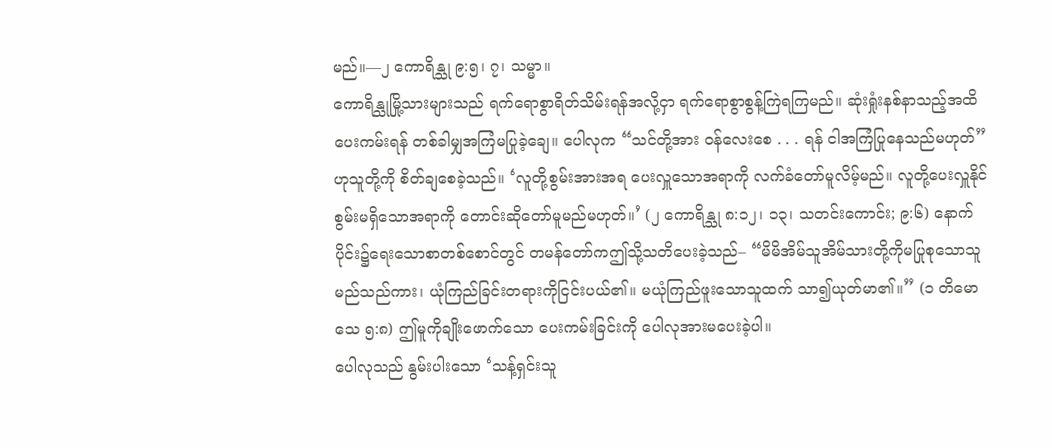မည်။—၂ ကောရိန္သု ၉:၅၊ ၇၊ သမ္မာ။
ကောရိန္သုမြို့သားများသည် ရက်ရောစွာရိတ်သိမ်းရန်အလို့ငှာ ရက်ရောစွာစွန့်ကြဲရကြမည်။ ဆုံးရှုံးနစ်နာသည့်အထိပေးကမ်းရန် တစ်ခါမျှအကြံမပြုခဲ့ချေ။ ပေါလုက “သင်တို့အား ဝန်လေးစေ . . . ရန် ငါအကြံပြုနေသည်မဟုတ်” ဟုသူတို့ကို စိတ်ချစေခဲ့သည်။ ‘လူတို့စွမ်းအားအရ ပေးလှူသောအရာကို လက်ခံတော်မူလိမ့်မည်။ လူတို့ပေးလှူနိုင်စွမ်းမရှိသောအရာကို တောင်းဆိုတော်မူမည်မဟုတ်။’ (၂ ကောရိန္သု ၈:၁၂၊ ၁၃၊ သတင်းကောင်း; ၉:၆) နောက်ပိုင်း၌ရေးသောစာတစ်စောင်တွင် တမန်တော်ကဤသို့သတိပေးခဲ့သည်– “မိမိအိမ်သူအိမ်သားတို့ကိုမပြုစုသောသူမည်သည်ကား၊ ယုံကြည်ခြင်းတရားကိုငြင်းပယ်၏။ မယုံကြည်ဖူးသောသူထက် သာ၍ယုတ်မာ၏။” (၁ တိမောသေ ၅:၈) ဤမူကိုချိုးဖောက်သော ပေးကမ်းခြင်းကို ပေါလုအားမပေးခဲ့ပါ။
ပေါလုသည် နွမ်းပါးသော ‘သန့်ရှင်းသူ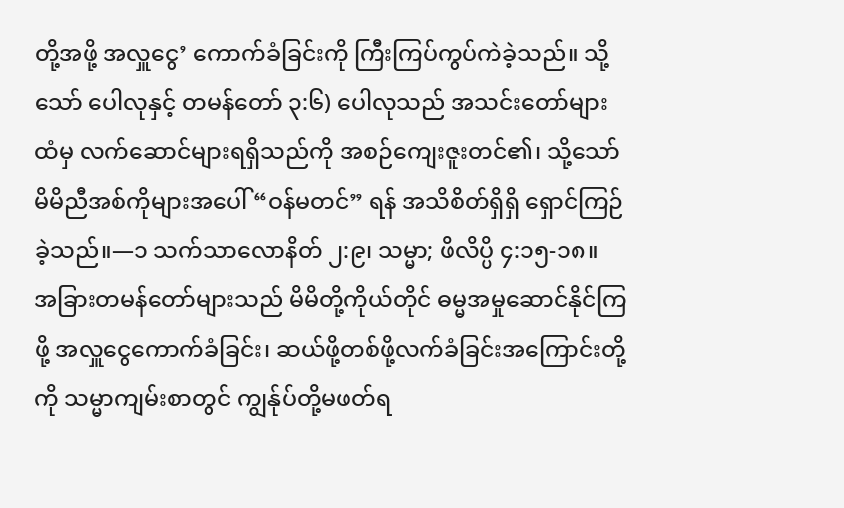တို့အဖို့ အလှူငွေ’ ကောက်ခံခြင်းကို ကြီးကြပ်ကွပ်ကဲခဲ့သည်။ သို့သော် ပေါလုနှင့် တမန်တော် ၃:၆) ပေါလုသည် အသင်းတော်များထံမှ လက်ဆောင်များရရှိသည်ကို အစဉ်ကျေးဇူးတင်၏၊ သို့သော် မိမိညီအစ်ကိုများအပေါ် “ဝန်မတင်” ရန် အသိစိတ်ရှိရှိ ရှောင်ကြဉ်ခဲ့သည်။—၁ သက်သာလောနိတ် ၂:၉၊ သမ္မာ; ဖိလိပ္ပိ ၄:၁၅-၁၈။
အခြားတမန်တော်များသည် မိမိတို့ကိုယ်တိုင် ဓမ္မအမှုဆောင်နိုင်ကြဖို့ အလှူငွေကောက်ခံခြင်း၊ ဆယ်ဖို့တစ်ဖို့လက်ခံခြင်းအကြောင်းတို့ကို သမ္မာကျမ်းစာတွင် ကျွန်ုပ်တို့မဖတ်ရ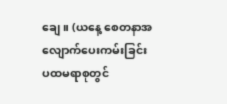ချေ။ (ယနေ့ စေတနာအလျောက်ပေးကမ်းခြင်း
ပထမရာစုတွင်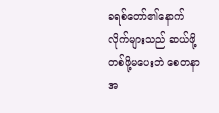ခရစ်တော်၏နောက်လိုက်များသည် ဆယ်ဖို့တစ်ဖို့မပေးဘဲ စေတနာအ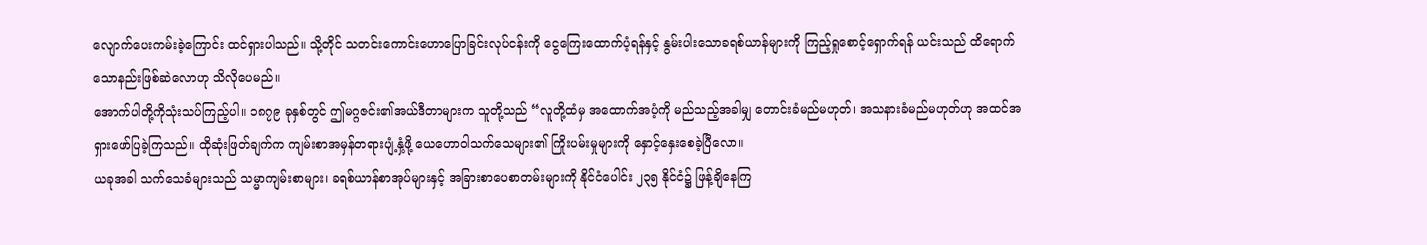လျောက်ပေးကမ်းခဲ့ကြောင်း ထင်ရှားပါသည်။ သို့တိုင် သတင်းကောင်းဟောပြောခြင်းလုပ်ငန်းကို ငွေကြေးထောက်ပံ့ရန်နှင့် နွမ်းပါးသောခရစ်ယာန်များကို ကြည့်ရှုစောင့်ရှောက်ရန် ယင်းသည် ထိရောက်သောနည်းဖြစ်ဆဲလောဟု သိလိုပေမည်။
အောက်ပါတို့ကိုသုံးသပ်ကြည့်ပါ။ ၁၈၇၉ ခုနှစ်တွင် ဤမဂ္ဂဇင်း၏အယ်ဒီတာများက သူတို့သည် “လူတို့ထံမှ အထောက်အပံ့ကို မည်သည့်အခါမျှ တောင်းခံမည်မဟုတ်၊ အသနားခံမည်မဟုတ်ဟု အထင်အရှားဖော်ပြခဲ့ကြသည်။ ထိုဆုံးဖြတ်ချက်က ကျမ်းစာအမှန်တရားပျံ့နှံ့ဖို့ ယေဟောဝါသက်သေများ၏ ကြိုးပမ်းမှုများကို နှောင့်နှေးစေခဲ့ပြီလော။
ယခုအခါ သက်သေခံများသည် သမ္မာကျမ်းစာများ၊ ခရစ်ယာန်စာအုပ်များနှင့် အခြားစာပေစာတမ်းများကို နိုင်ငံပေါင်း ၂၃၅ နိုင်ငံ၌ ဖြန့်ချိနေကြ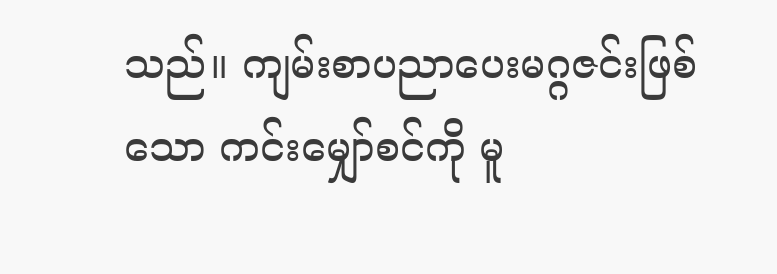သည်။ ကျမ်းစာပညာပေးမဂ္ဂဇင်းဖြစ်သော ကင်းမျှော်စင်ကို မူ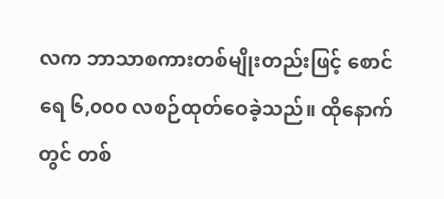လက ဘာသာစကားတစ်မျိုးတည်းဖြင့် စောင်ရေ ၆,၀၀၀ လစဉ်ထုတ်ဝေခဲ့သည်။ ထိုနောက်တွင် တစ်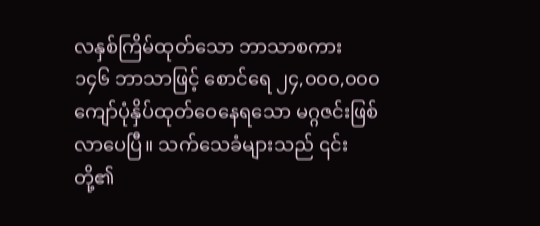လနှစ်ကြိမ်ထုတ်သော ဘာသာစကား ၁၄၆ ဘာသာဖြင့် စောင်ရေ ၂၄,၀၀၀,၀၀၀ ကျော်ပုံနှိပ်ထုတ်ဝေနေရသော မဂ္ဂဇင်းဖြစ်လာပေပြီ။ သက်သေခံများသည် ၎င်းတို့၏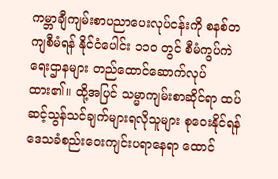ကမ္ဘာချီကျမ်းစာပညာပေးလုပ်ငန်းကို စနစ်တကျစီမံရန် နိုင်ငံပေါင်း ၁၁၀ တွင် စီမံကွပ်ကဲရေးဌာနများ တည်ထောင်ဆောက်လုပ်ထား၏။ ထို့အပြင် သမ္မာကျမ်းစာဆိုင်ရာ ထပ်ဆင့်သွန်သင်ချက်များရလိုသူများ စုဝေးနိုင်ရန် ဒေသခံစည်းဝေးကျင်းပရာနေရာ ထောင်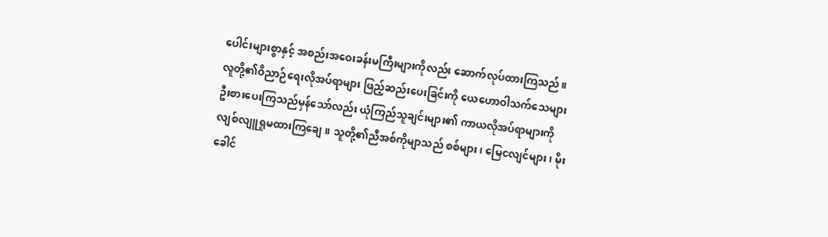ပေါင်းများစွာနှင့် အစည်းအဝေးခန်းမကြီးများကိုလည်း ဆောက်လုပ်ထားကြသည်။
လူတို့၏ဝိညာဉ်ရေးလိုအပ်ရာများ ဖြည့်ဆည်းပေးခြင်းကို ယေဟောဝါသက်သေများ ဦးစားပေးကြသည်မှန်သော်လည်း ယုံကြည်သူချင်းများ၏ ကာယလိုအပ်ရာများကို လျစ်လျူရှုမထားကြချေ။ သူတို့၏ညီအစ်ကိုမျာသည် စစ်များ၊ မြေငလျင်များ၊ မိုးခေါင်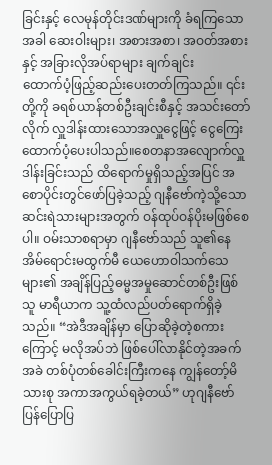ခြင်းနှင့် လေမုန်တိုင်းဒဏ်များကို ခံရကြသောအခါ ဆေးဝါးများ၊ အစားအစာ၊ အဝတ်အစားနှင့် အခြားလိုအပ်ရာများ ချက်ချင်း
ထောက်ပံ့ဖြည့်ဆည်းပေးတတ်ကြသည်။ ၎င်းတို့ကို ခရစ်ယာန်တစ်ဦးချင်းစီနှင့် အသင်းတော်လိုက် လှူဒါန်းထားသောအလှူငွေဖြင့် ငွေကြေးထောက်ပံ့ပေးပါသည်။စေတနာအလျောက်လှူဒါန်းခြင်းသည် ထိရောက်မှုရှိသည့်အပြင် အစောပိုင်းတွင်ဖော်ပြခဲ့သည့် ဂျနီဗော်ကဲ့သို့သော ဆင်းရဲသားများအတွက် ဝန်ထုပ်ဝန်ပိုးမဖြစ်စေပါ။ ဝမ်းသာစရာမှာ ဂျနီဗော်သည် သူ၏နေအိမ်ရောင်းမထွက်မီ ယေဟောဝါသက်သေများ၏ အချိန်ပြည့်ဓမ္မအမှုဆောင်တစ်ဦးဖြစ်သူ မာရီယာက သူ့ထံလည်ပတ်ရောက်ရှိခဲ့သည်။ “အဲဒီအချိန်မှာ ပြောဆိုခဲ့တဲ့စကားကြောင့် မလိုအပ်ဘဲ ဖြစ်ပေါ်လာနိုင်တဲ့အခက်အခဲ တစ်ပုံတစ်ခေါင်းကြီးကနေ ကျွန်တော့်မိသားစု အကာအကွယ်ရခဲ့တယ်” ဟုဂျနီဗော်ပြန်ပြောပြ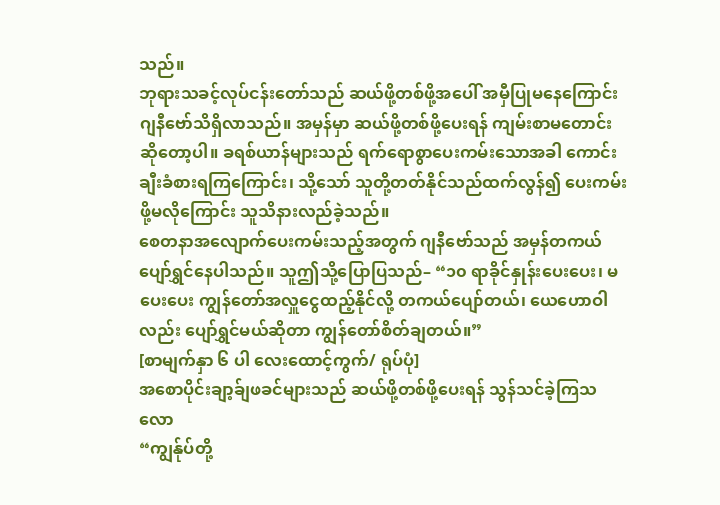သည်။
ဘုရားသခင့်လုပ်ငန်းတော်သည် ဆယ်ဖို့တစ်ဖို့အပေါ် အမှီပြုမနေကြောင်း ဂျနီဗော်သိရှိလာသည်။ အမှန်မှာ ဆယ်ဖို့တစ်ဖို့ပေးရန် ကျမ်းစာမတောင်းဆိုတော့ပါ။ ခရစ်ယာန်များသည် ရက်ရောစွာပေးကမ်းသောအခါ ကောင်းချီးခံစားရကြကြောင်း၊ သို့သော် သူတို့တတ်နိုင်သည်ထက်လွန်၍ ပေးကမ်းဖို့မလိုကြောင်း သူသိနားလည်ခဲ့သည်။
စေတနာအလျောက်ပေးကမ်းသည့်အတွက် ဂျနီဗော်သည် အမှန်တကယ်ပျော်ရွှင်နေပါသည်။ သူဤသို့ပြောပြသည်– “၁၀ ရာခိုင်နှုန်းပေးပေး၊ မပေးပေး ကျွန်တော်အလှူငွေထည့်နိုင်လို့ တကယ်ပျော်တယ်၊ ယေဟောဝါလည်း ပျော်ရွှင်မယ်ဆိုတာ ကျွန်တော်စိတ်ချတယ်။”
[စာမျက်နှာ ၆ ပါ လေးထောင့်ကွက်/ ရုပ်ပုံ]
အစောပိုင်းချာ့ခ်ျဖခင်များသည် ဆယ်ဖို့တစ်ဖို့ပေးရန် သွန်သင်ခဲ့ကြသလော
“ကျွန်ုပ်တို့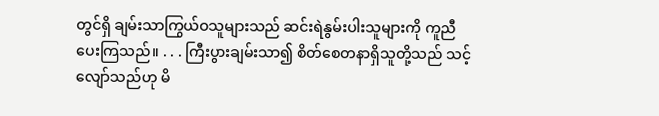တွင်ရှိ ချမ်းသာကြွယ်ဝသူများသည် ဆင်းရဲနွမ်းပါးသူများကို ကူညီပေးကြသည်။ . . . ကြီးပွားချမ်းသာ၍ စိတ်စေတနာရှိသူတို့သည် သင့်လျော်သည်ဟု မိ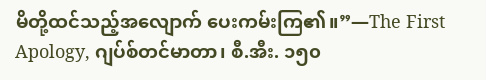မိတို့ထင်သည့်အလျောက် ပေးကမ်းကြ၏။”—The First Apology, ဂျပ်စ်တင်မာတာ၊ စီ.အီး. ၁၅၀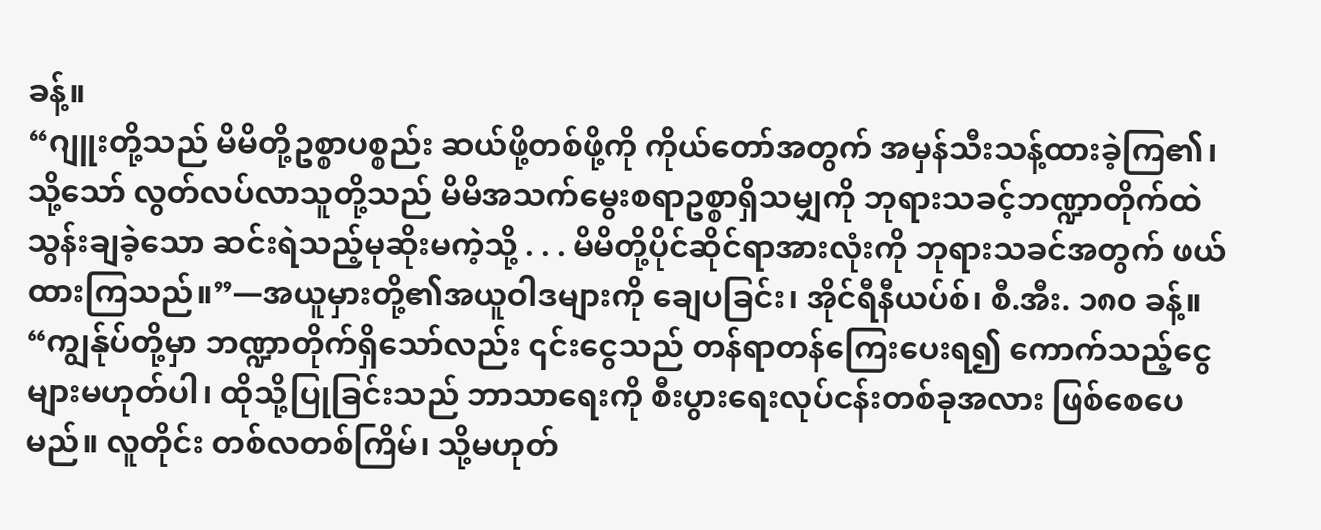ခန့်။
“ဂျူးတို့သည် မိမိတို့ဥစ္စာပစ္စည်း ဆယ်ဖို့တစ်ဖို့ကို ကိုယ်တော်အတွက် အမှန်သီးသန့်ထားခဲ့ကြ၏၊ သို့သော် လွတ်လပ်လာသူတို့သည် မိမိအသက်မွေးစရာဥစ္စာရှိသမျှကို ဘုရားသခင့်ဘဏ္ဍာတိုက်ထဲ သွန်းချခဲ့သော ဆင်းရဲသည့်မုဆိုးမကဲ့သို့ . . . မိမိတို့ပိုင်ဆိုင်ရာအားလုံးကို ဘုရားသခင်အတွက် ဖယ်ထားကြသည်။”—အယူမှားတို့၏အယူဝါဒများကို ချေပခြင်း၊ အိုင်ရီနီယပ်စ်၊ စီ.အီး. ၁၈၀ ခန့်။
“ကျွန်ုပ်တို့မှာ ဘဏ္ဍာတိုက်ရှိသော်လည်း ၎င်းငွေသည် တန်ရာတန်ကြေးပေးရ၍ ကောက်သည့်ငွေများမဟုတ်ပါ၊ ထိုသို့ပြုခြင်းသည် ဘာသာရေးကို စီးပွားရေးလုပ်ငန်းတစ်ခုအလား ဖြစ်စေပေမည်။ လူတိုင်း တစ်လတစ်ကြိမ်၊ သို့မဟုတ်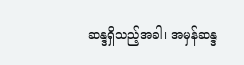ဆန္ဒရှိသည့်အခါ၊ အမှန်ဆန္ဒ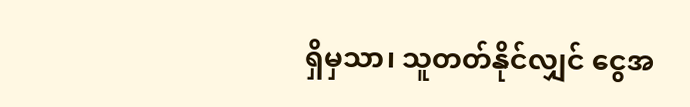ရှိမှသာ၊ သူတတ်နိုင်လျှင် ငွေအ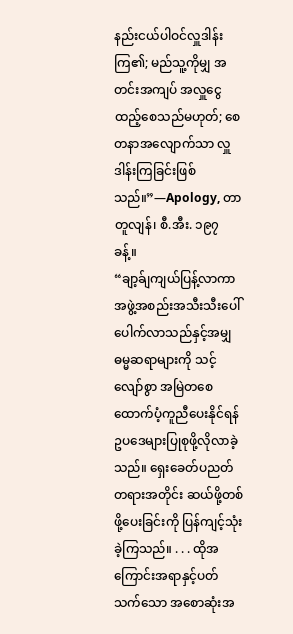နည်းငယ်ပါဝင်လှူဒါန်းကြ၏; မည်သူ့ကိုမျှ အတင်းအကျပ် အလှူငွေထည့်စေသည်မဟုတ်; စေတနာအလျောက်သာ လှူဒါန်းကြခြင်းဖြစ်သည်။”—Apology, တာတူလျန်၊ စီ.အီး. ၁၉၇ ခန့်။
“ချာ့ခ်ျကျယ်ပြန့်လာကာ အဖွဲ့အစည်းအသီးသီးပေါ်ပေါက်လာသည်နှင့်အမျှ ဓမ္မဆရာများကို သင့်လျော်စွာ အမြဲတစေထောက်ပံ့ကူညီပေးနိုင်ရန် ဥပဒေများပြုစုဖို့လိုလာခဲ့သည်။ ရှေးခေတ်ပညတ်တရားအတိုင်း ဆယ်ဖို့တစ်ဖို့ပေးခြင်းကို ပြန်ကျင့်သုံးခဲ့ကြသည်။ . . . ထိုအကြောင်းအရာနှင့်ပတ်သက်သော အစောဆုံးအ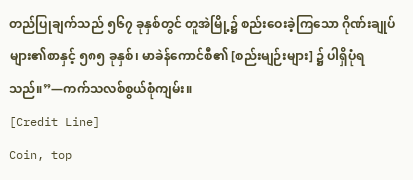တည်ပြုချက်သည် ၅၆၇ ခုနှစ်တွင် တူအဲမြို့၌ စည်းဝေးခဲ့ကြသော ဂိုဏ်းချုပ်များ၏စာနှင့် ၅၈၅ ခုနှစ်၊ မာခဲန်ကောင်စီ၏ [စည်းမျဉ်းများ] ၌ ပါရှိပုံရသည်။”—ကက်သလစ်စွယ်စုံကျမ်း။
[Credit Line]
Coin, top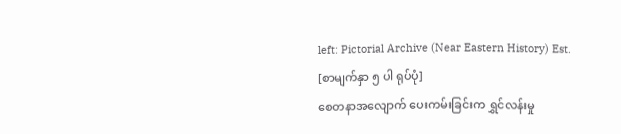left: Pictorial Archive (Near Eastern History) Est.
[စာမျက်နှာ ၅ ပါ ရုပ်ပုံ]
စေတနာအလျောက် ပေးကမ်းခြင်းက ရွှင်လန်းမှု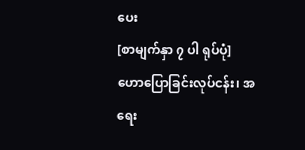ပေး
[စာမျက်နှာ ၇ ပါ ရုပ်ပုံ]
ဟောပြောခြင်းလုပ်ငန်း၊ အရေး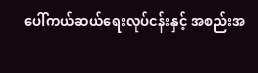ပေါ်ကယ်ဆယ်ရေးလုပ်ငန်းနှင့် အစည်းအ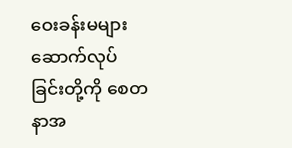ဝေးခန်းမများဆောက်လုပ်ခြင်းတို့ကို စေတနာအ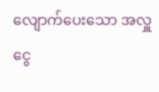လျောက်ပေးသော အလှူငွေ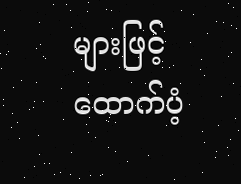များဖြင့် ထောက်ပံ့